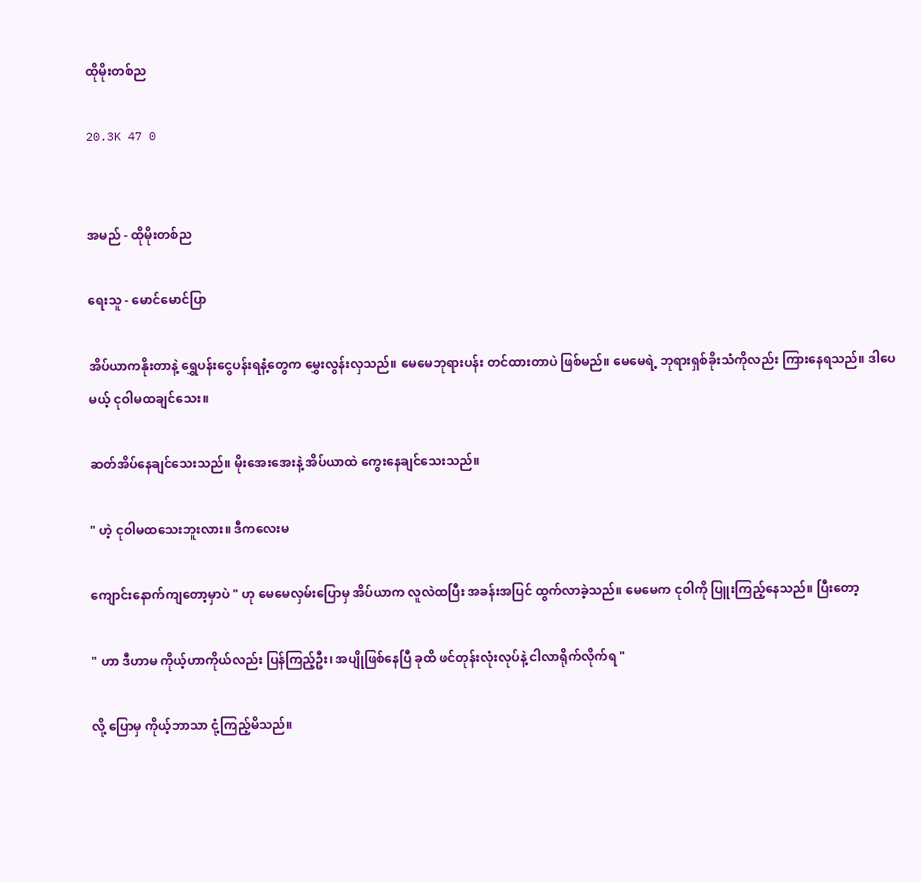ထိုမိုးတစ်ည

20.3K 47 0


အမည် - ထိုမိုးတစ်ည

ရေးသူ - မောင်မောင်ပြာ

အိပ်ယာကနိုးတာနဲ့ ရွှေပန်းငွေပန်းရနံ့တွေက မွှေးလွန်းလှသည်။ မေမေဘုရားပန်း တင်ထားတာပဲ ဖြစ်မည်။ မေမေရဲ့ ဘုရားရှစ်ခိုးသံကိုလည်း ကြားနေရသည်။ ဒါပေမယ့် ငုဝါမထချင်သေး။

ဆတ်အိပ်နေချင်သေးသည်။ မိုးအေးအေးနဲ့ အိပ်ယာထဲ ကွေးနေချင်သေးသည်။

" ဟဲ့ ငုဝါမထသေးဘူးလား။ ဒီကလေးမ

ကျောင်းနောက်ကျတော့မှာပဲ " ဟု မေမေလှမ်းပြောမှ အိပ်ယာက လူလဲထပြီး အခန်းအပြင် ထွက်လာခဲ့သည်။ မေမေက ငုဝါကို ပြူးကြည့်နေသည်။ ပြီးတော့

" ဟာ ဒီဟာမ ကိုယ့်ဟာကိုယ်လည်း ပြန်ကြည့်ဦး၊ အပျိုဖြစ်နေပြီ ခုထိ ဖင်တုန်းလုံးလုပ်နဲ့ ငါလာရိုက်လိုက်ရ "

လို့ ပြောမှ ကိုယ့်ဘာသာ ငုံ့ကြည့်မိသည်။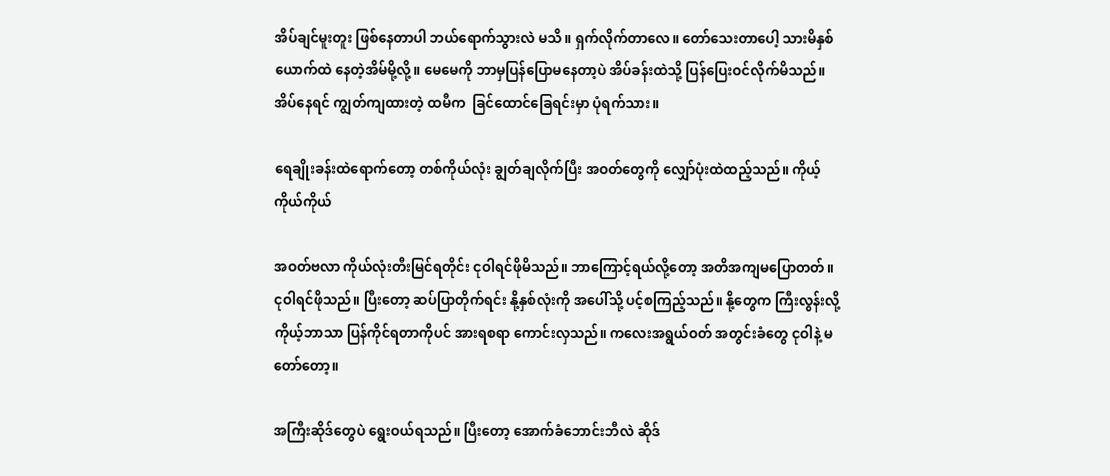အိပ်ချင်မူးတူး ဖြစ်နေတာပါ ဘယ်ရောက်သွားလဲ မသိ။ ရှက်လိုက်တာလေ။ တော်သေးတာပေါ့ သားမိနှစ်ယောက်ထဲ နေတဲ့အိမ်မို့လို့။ မေမေကို ဘာမှပြန်ပြောမနေတာ့ပဲ အိပ်ခန်းထဲသို့ ပြန်ပြေးဝင်လိုက်မိသည်။ အိပ်နေရင် ကျွတ်ကျထားတဲ့ ထမီက  ခြင်ထောင်ခြေရင်းမှာ ပုံရက်သား။

ရေချိုးခန်းထဲရောက်တော့ တစ်ကိုယ်လုံး ချွတ်ချလိုက်ပြီး အဝတ်တွေကို လျှော်ပုံးထဲထည့်သည်။ ကိုယ့်ကိုယ်ကိုယ်

အဝတ်ဗလာ ကိုယ်လုံးတီးမြင်ရတိုင်း ငုဝါရင်ဖိုမိသည်။ ဘာကြောင့်ရယ်လို့တော့ အတိအကျမပြောတတ်။ ငုဝါရင်ဖိုသည်။ ပြီးတော့ ဆပ်ပြာတိုက်ရင်း နို့နှစ်လုံးကို အပေါ်သို့ ပင့်စကြည့်သည်။ နို့တွေက ကြီးလွန်းလို့ ကိုယ့်ဘာသာ ပြန်ကိုင်ရတာကိုပင် အားရစရာ ကောင်းလှသည်။ ကလေးအရွယ်ဝတ် အတွင်းခံတွေ ငုဝါနဲ့ မတော်တော့။

အကြီးဆိုဒ်တွေပဲ ရွေးဝယ်ရသည်။ ပြီးတော့ အောက်ခံဘောင်းဘီလဲ ဆိုဒ်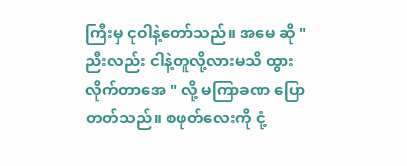ကြီးမှ ငုဝါနဲ့တော်သည်။ အမေ ဆို " ညီးလည်း ငါနဲ့တူလို့လားမသိ ထွားလိုက်တာအေ " လို့ မကြာခဏ ပြောတတ်သည်။ စဖုတ်လေးကို ငုံ့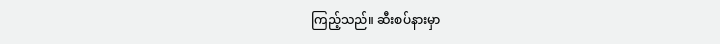ကြည့်သည်။ ဆီးစပ်နားမှာ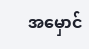အမှောင်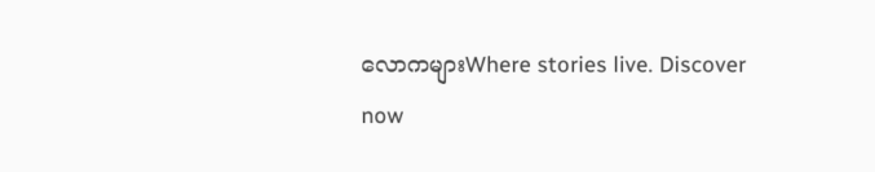လောကများWhere stories live. Discover now